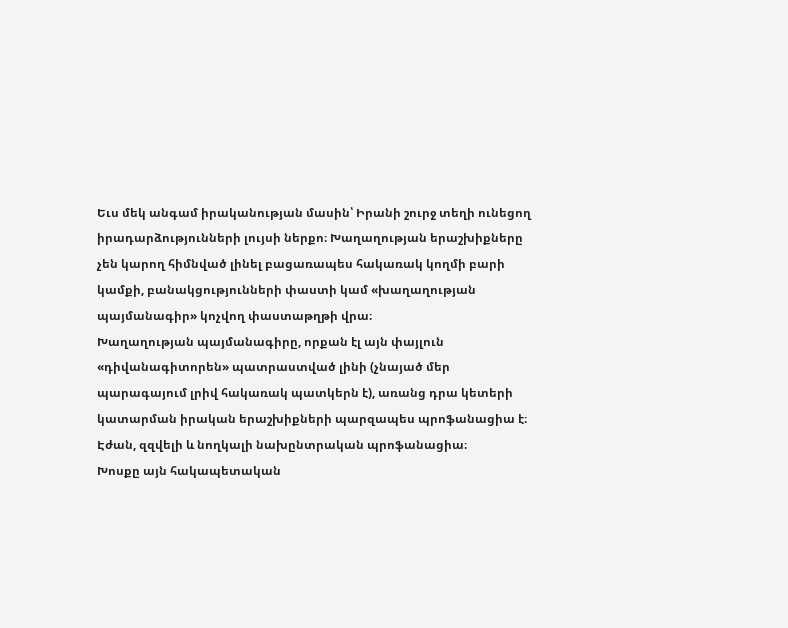Եւս մեկ անգամ իրականության մասին՝ Իրանի շուրջ տեղի ունեցող իրադարձությունների լույսի ներքո։ Խաղաղության երաշխիքները չեն կարող հիմնված լինել բացառապես հակառակ կողմի բարի կամքի, բանակցությունների փաստի կամ «խաղաղության պայմանագիր» կոչվող փաստաթղթի վրա։
Խաղաղության պայմանագիրը, որքան էլ այն փայլուն «դիվանագիտորեն» պատրաստված լինի (չնայած մեր պարագայում լրիվ հակառակ պատկերն է), առանց դրա կետերի կատարման իրական երաշխիքների պարզապես պրոֆանացիա է։ Էժան, զզվելի և նողկալի նախընտրական պրոֆանացիա։
Խոսքը այն հակապետական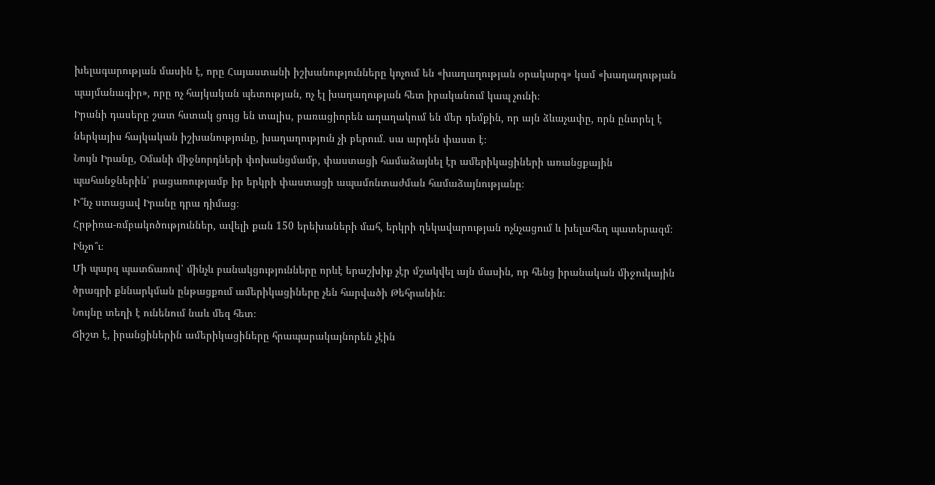խելագարության մասին է, որը Հայաստանի իշխանությունները կոչում են «խաղաղության օրակարգ» կամ «խաղաղության պայմանագիր», որը ոչ հայկական պետության, ոչ էլ խաղաղության հետ իրականում կապ չունի։
Իրանի դասերը շատ հստակ ցույց են տալիս, բառացիորեն աղաղակում են մեր դեմքին, որ այն ձևաչափը, որն ընտրել է ներկայիս հայկական իշխանությունը, խաղաղություն չի բերում․ սա արդեն փաստ է։
Նույն Իրանը, Օմանի միջնորդների փոխանցմամբ, փաստացի համաձայնել էր ամերիկացիների առանցքային պահանջներին՝ բացառությամբ իր երկրի փաստացի ապամոնտաժման համաձայնությանը։
Ի՞նչ ստացավ Իրանը դրա դիմաց։
Հրթիռա-ռմբակոծություններ, ավելի քան 150 երեխաների մահ, երկրի ղեկավարության ոչնչացում և խելահեղ պատերազմ։
Ինչո՞ւ։
Մի պարզ պատճառով՝ մինչև բանակցությունները որևէ երաշխիք չէր մշակվել այն մասին, որ հենց իրանական միջուկային ծրագրի քննարկման ընթացքում ամերիկացիները չեն հարվածի Թեհրանին։
Նույնը տեղի է ունենում նաև մեզ հետ։
Ճիշտ է, իրանցիներին ամերիկացիները հրապարակայնորեն չէին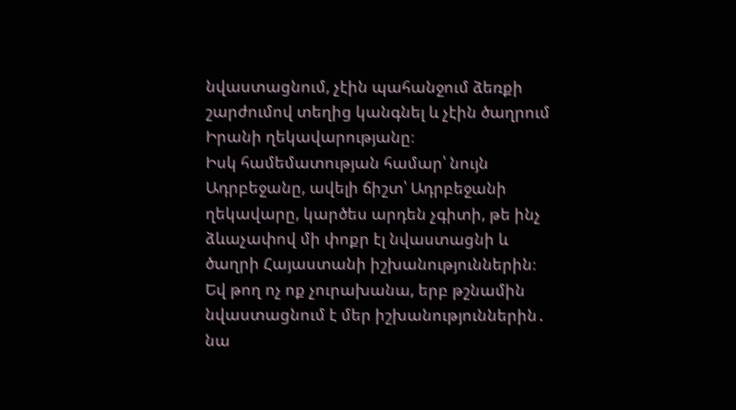նվաստացնում, չէին պահանջում ձեռքի շարժումով տեղից կանգնել և չէին ծաղրում Իրանի ղեկավարությանը։
Իսկ համեմատության համար՝ նույն Ադրբեջանը, ավելի ճիշտ՝ Ադրբեջանի ղեկավարը, կարծես արդեն չգիտի, թե ինչ ձևաչափով մի փոքր էլ նվաստացնի և ծաղրի Հայաստանի իշխանություններին։
Եվ թող ոչ ոք չուրախանա, երբ թշնամին նվաստացնում է մեր իշխանություններին․ նա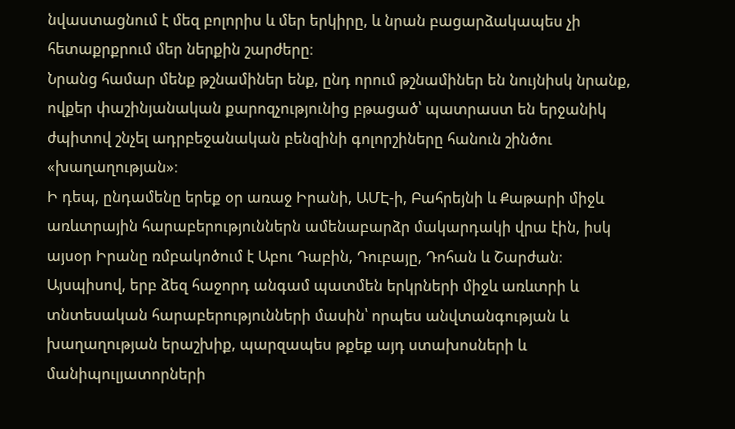նվաստացնում է մեզ բոլորիս և մեր երկիրը, և նրան բացարձակապես չի հետաքրքրում մեր ներքին շարժերը։
Նրանց համար մենք թշնամիներ ենք, ընդ որում թշնամիներ են նույնիսկ նրանք, ովքեր փաշինյանական քարոզչությունից բթացած՝ պատրաստ են երջանիկ ժպիտով շնչել ադրբեջանական բենզինի գոլորշիները հանուն շինծու «խաղաղության»։
Ի դեպ, ընդամենը երեք օր առաջ Իրանի, ԱՄԷ-ի, Բահրեյնի և Քաթարի միջև առևտրային հարաբերություններն ամենաբարձր մակարդակի վրա էին, իսկ այսօր Իրանը ռմբակոծում է Աբու Դաբին, Դուբայը, Դոհան և Շարժան։
Այսպիսով, երբ ձեզ հաջորդ անգամ պատմեն երկրների միջև առևտրի և տնտեսական հարաբերությունների մասին՝ որպես անվտանգության և խաղաղության երաշխիք, պարզապես թքեք այդ ստախոսների և մանիպուլյատորների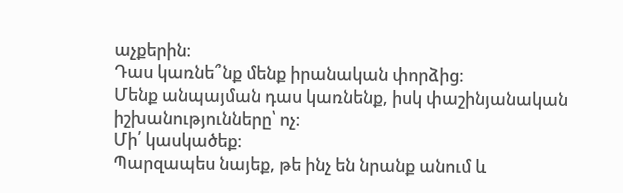աչքերին։
Դաս կառնե՞նք մենք իրանական փորձից։
Մենք անպայման դաս կառնենք, իսկ փաշինյանական իշխանությունները՝ ոչ։
Մի՛ կասկածեք։
Պարզապես նայեք, թե ինչ են նրանք անում և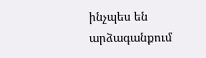ինչպես են արձագանքում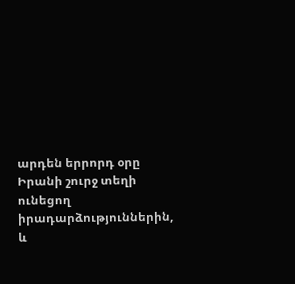արդեն երրորդ օրը Իրանի շուրջ տեղի ունեցող իրադարձություններին, և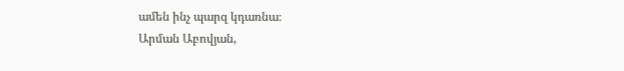ամեն ինչ պարզ կդառնա։
Արման Աբովյան,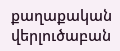քաղաքական վերլուծաբան